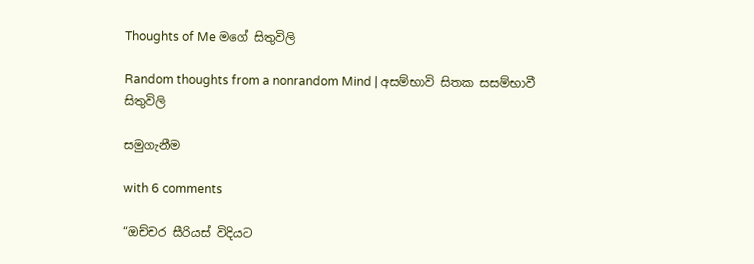Thoughts of Me මගේ සිතුවිලි

Random thoughts from a nonrandom Mind | අසම්භාවි සිතක සසම්භාවී සිතුවිලි

සමුගැනීම

with 6 comments

“ඔච්චර සීරියස් විදියට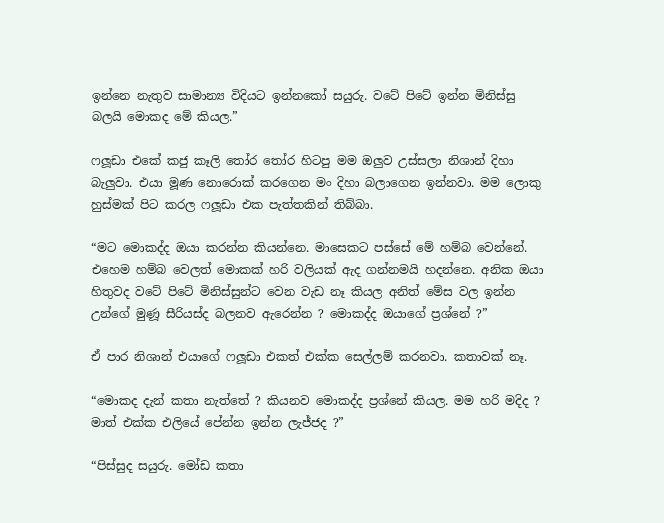ඉන්නෙ නැතුව සාමාන්‍ය විදියට ඉන්නකෝ සයුරු. වටේ පිටේ ඉන්න මිනිස්සු බලයි මොකද මේ කියල.”

ෆලූඩා එකේ කජු කෑලි තෝර තෝර හිටපු මම ඔලුව උස්සලා නිශාන් දිහා බැලුවා. එයා මූණ නොරොක් කරගෙන මං දිහා බලාගෙන ඉන්නවා. මම ලොකු හුස්මක් පිට කරල ෆලූඩා එක පැත්තකින් තිබ්බා.

“මට මොකද්ද ඔයා කරන්න කියන්නෙ. මාසෙකට පස්සේ මේ හම්බ වෙන්නේ. එහෙම හම්බ වෙලත් මොකක් හරි වලියක් ඇද ගන්නමයි හදන්නෙ. අනික ඔයා හිතුවද වටේ පිටේ මිනිස්සුන්ට වෙන වැඩ නෑ කියල අනිත් මේස වල ඉන්න උන්ගේ මුණූ සීරියස්ද බලනව ඇරෙන්න ? මොකද්ද ඔයාගේ ප්‍රශ්නේ ?”

ඒ පාර නිශාන් එයාගේ ෆලූඩා එකත් එක්ක සෙල්ලම් කරනවා. කතාවක් නෑ.

“මොකද දැන් කතා නැත්තේ ? කියනව මොකද්ද ප්‍රශ්නේ කියල. මම හරි මදිද ? මාත් එක්ක එලියේ පේන්න ඉන්න ලැජ්ජද ?”

“පිස්සුද සයුරු. මෝඩ කතා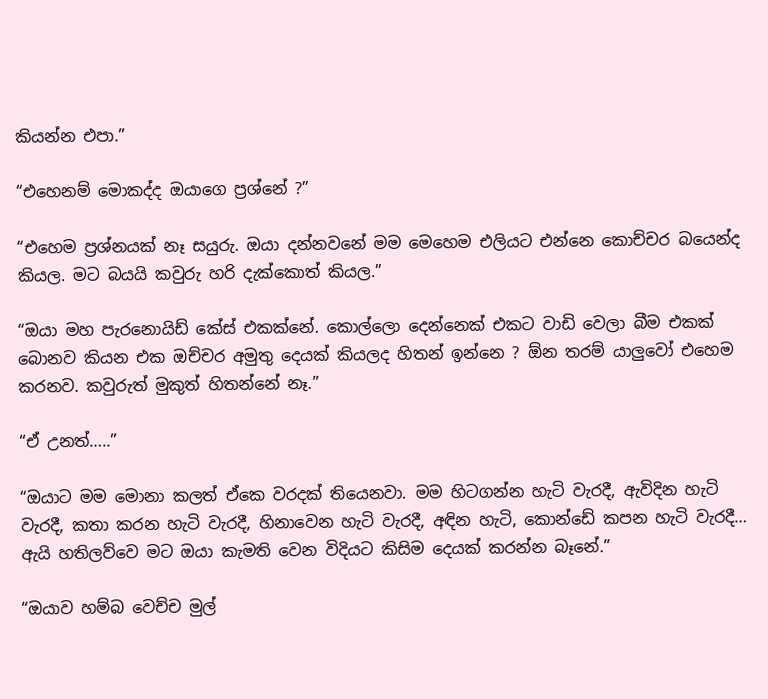කියන්න එපා.”

“එහෙනම් මොකද්ද ඔයාගෙ ප්‍රශ්නේ ?”

“එහෙම ප්‍රශ්නයක් නෑ සයුරු. ඔයා දන්නවනේ මම මෙහෙම එලියට එන්නෙ කොච්චර බයෙන්ද කියල. මට බයයි කවුරු හරි දැක්කොත් කියල.”

“ඔයා මහ පැරනොයිඩ් කේස් එකක්නේ. කොල්ලො දෙන්නෙක් එකට වාඩි වෙලා බීම එකක් බොනව කියන එක ඔච්චර අමුතු දෙයක් කියලද හිතන් ඉන්නෙ ? ඕන තරම් යාලුවෝ එහෙම කරනව. කවුරුත් මුකුත් හිතන්නේ නෑ.”

“ඒ උනත්…..”

“ඔයාට මම මොනා කලත් ඒකෙ වරදක් තියෙනවා. මම හිටගන්න හැටි වැරදී, ඇවිදින හැටි වැරදී, කතා කරන හැටි වැරදී, හිනාවෙන හැටි වැරදී, අඳින හැටි, කොන්ඩේ කපන හැටි වැරදී… ඇයි හතිලව්වෙ මට ඔයා කැමති වෙන විදියට කිසිම දෙයක් කරන්න බෑනේ.”

“ඔයාව හම්බ වෙච්ච මුල්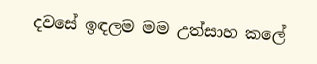දවසේ ඉඳලම මම උත්සාහ කලේ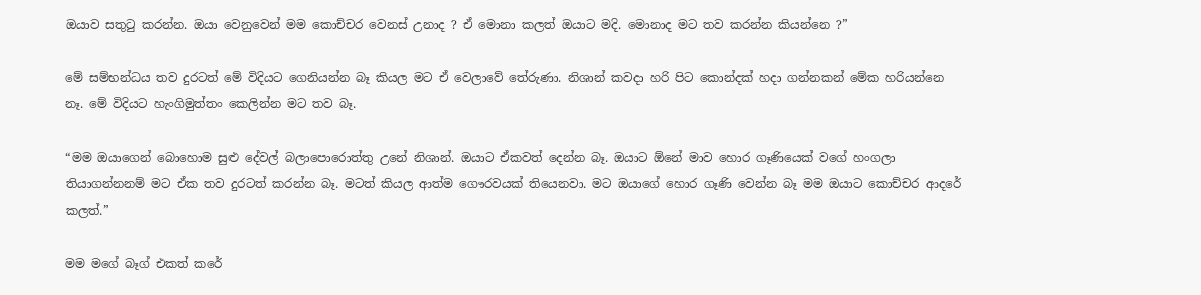ඔයාව සතුටු කරන්න. ඔයා වෙනුවෙන් මම කොච්චර වෙනස් උනාද ? ඒ මොනා කලත් ඔයාට මදි. මොනාද මට තව කරන්න කියන්නෙ ?”

මේ සම්භන්ධය තව දුරටත් මේ විදියට ගෙනියන්න බෑ කියල මට ඒ වෙලාවේ තේරුණා. නිශාන් කවදා හරි පිට කොන්දක් හදා ගන්නකන් මේක හරියන්නෙ නෑ. මේ විදියට හැංගිමුත්තං කෙලින්න මට තව බෑ.

“මම ඔයාගෙන් බොහොම සුළු දේවල් බලාපොරොත්තු උනේ නිශාන්. ඔයාට ඒකවත් දෙන්න බෑ. ඔයාට ඕනේ මාව හොර ගෑණියෙක් වගේ හංගලා තියාගන්නනම් මට ඒක තව දුරටත් කරන්න බෑ. මටත් කියල ආත්ම ගෞරවයක් තියෙනවා. මට ඔයාගේ හොර ගෑණි වෙන්න බෑ මම ඔයාට කොච්චර ආදරේ කලත්.”

මම මගේ බෑග් එකත් කරේ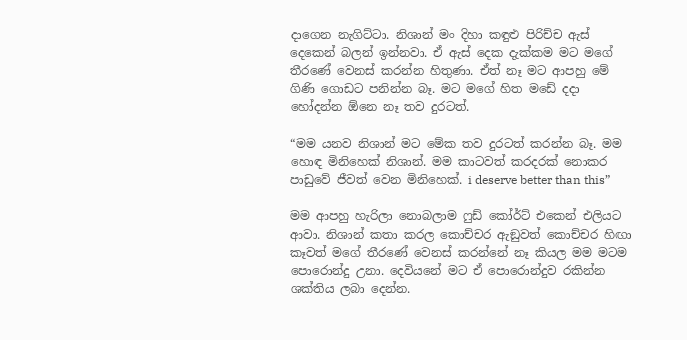දාගෙන නැගිට්ටා. නිශාන් මං දිහා කඳුළු පිරිච්ච ඇස් දෙකෙන් බලන් ඉන්නවා. ඒ ඇස් දෙක දැක්කම මට මගේ තීරණේ වෙනස් කරන්න හිතුණා. ඒත් නෑ මට ආපහු මේ ගිණි ගොඩට පනින්න බෑ. මට මගේ හිත මඩේ දදා හෝදන්න ඕනෙ නෑ තව දුරටත්.

“මම යනව නිශාන් මට මේක තව දුරටත් කරන්න බෑ. මම හොඳ මිනිහෙක් නිශාන්. මම කාටවත් කරදරක් නොකර පාඩුවේ ජීවත් වෙන මිනිහෙක්. i deserve better than this”

මම ආපහු හැරිලා නොබලාම ෆුඩ් කෝර්ට් එකෙන් එලියට ආවා. නිශාන් කතා කරල කොච්චර ඇඞුවත් කොච්චර හිඟා කෑවත් මගේ තීරණේ වෙනස් කරන්නේ නෑ කියල මම මටම පොරොන්දු උනා. දෙවියනේ මට ඒ පොරොන්දුව රකින්න ශක්තිය ලබා දෙන්න.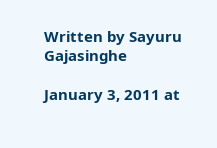Written by Sayuru Gajasinghe

January 3, 2011 at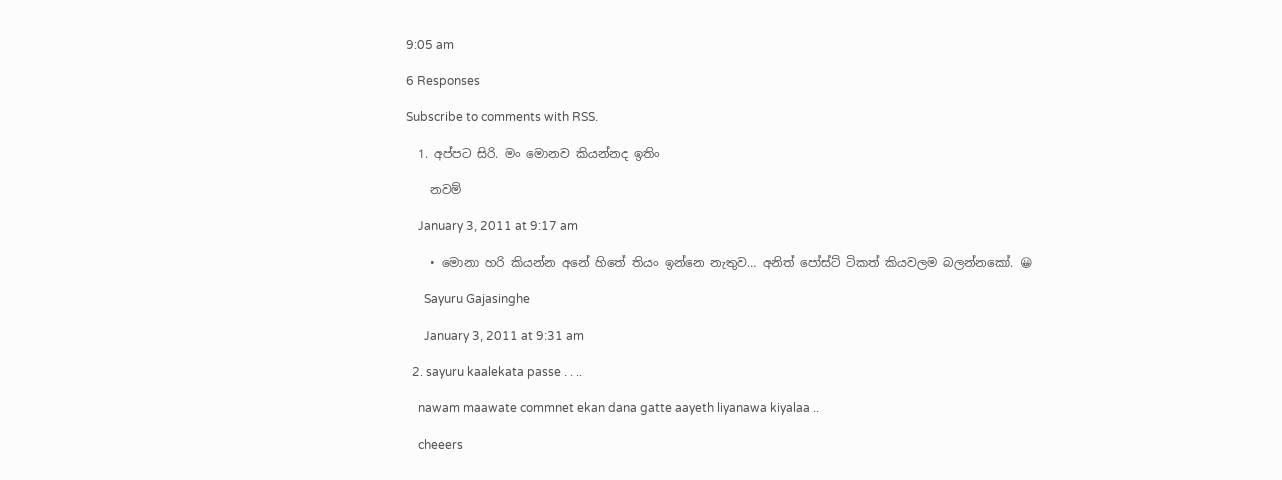9:05 am

6 Responses

Subscribe to comments with RSS.

  1. අප්පට සිරි. මං මොනව කියන්නද ඉතිං

    නවම්

    January 3, 2011 at 9:17 am

    • මොනා හරි කියන්න අනේ හිතේ තියං ඉන්නෙ නැතුව… අනිත් පෝස්ට් ටිකත් කියවලම බලන්නකෝ. 😀

      Sayuru Gajasinghe

      January 3, 2011 at 9:31 am

  2. sayuru kaalekata passe . . ..

    nawam maawate commnet ekan dana gatte aayeth liyanawa kiyalaa ..

    cheeers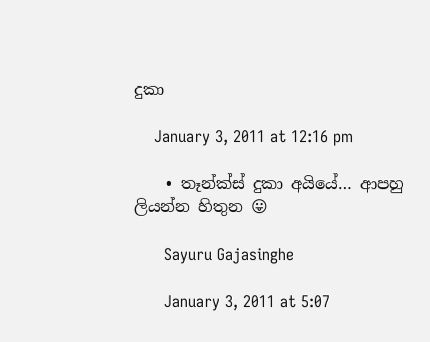දුකා

    January 3, 2011 at 12:16 pm

    • තෑන්ක්ස් දුකා අයියේ… ආපහු ලියන්න හිතුන 😛

      Sayuru Gajasinghe

      January 3, 2011 at 5:07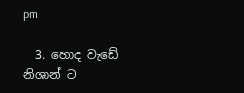pm

  3. හොද වැඩේ නිශාන් ට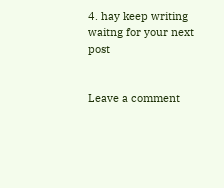4. hay keep writing waitng for your next post


Leave a comment